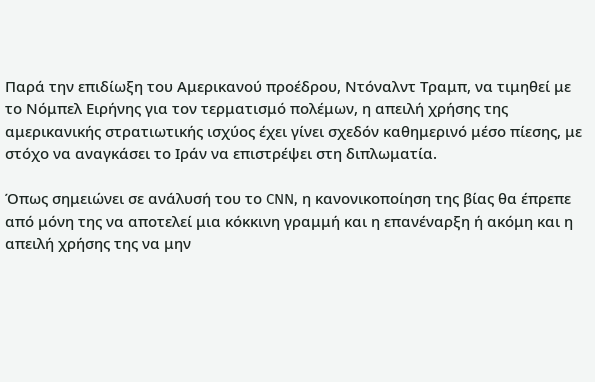Παρά την επιδίωξη του Αμερικανού προέδρου, Ντόναλντ Τραμπ, να τιμηθεί με το Νόμπελ Ειρήνης για τον τερματισμό πολέμων, η απειλή χρήσης της αμερικανικής στρατιωτικής ισχύος έχει γίνει σχεδόν καθημερινό μέσο πίεσης, με στόχο να αναγκάσει το Ιράν να επιστρέψει στη διπλωματία.

Όπως σημειώνει σε ανάλυσή του το CNN, η κανονικοποίηση της βίας θα έπρεπε από μόνη της να αποτελεί μια κόκκινη γραμμή και η επανέναρξη ή ακόμη και η απειλή χρήσης της να μην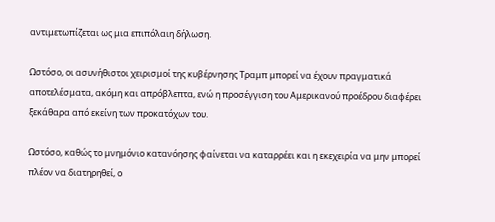αντιμετωπίζεται ως μια επιπόλαιη δήλωση.

Ωστόσο, οι ασυνήθιστοι χειρισμοί της κυβέρνησης Τραμπ μπορεί να έχουν πραγματικά αποτελέσματα, ακόμη και απρόβλεπτα, ενώ η προσέγγιση του Αμερικανού προέδρου διαφέρει ξεκάθαρα από εκείνη των προκατόχων του.

Ωστόσο, καθώς το μνημόνιο κατανόησης φαίνεται να καταρρέει και η εκεχειρία να μην μπορεί πλέον να διατηρηθεί, ο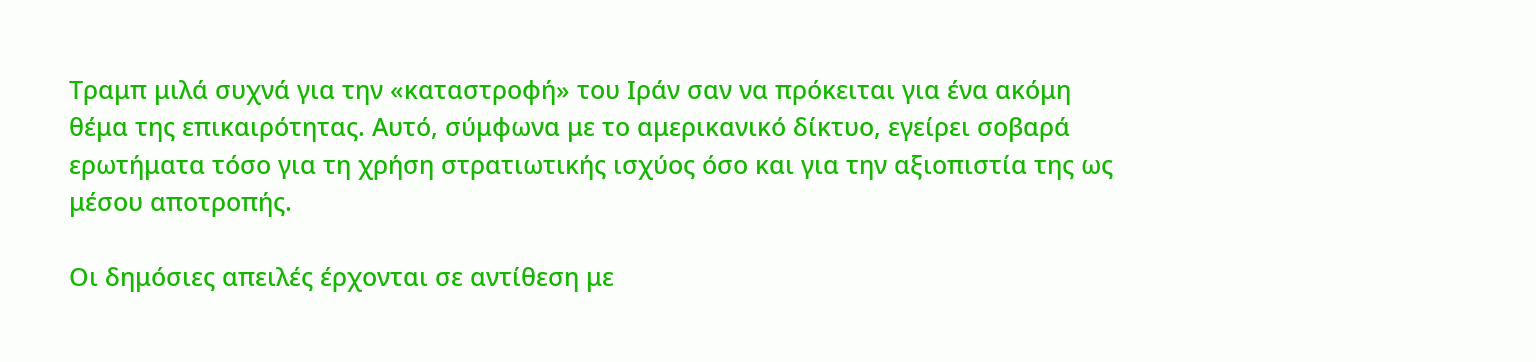Τραμπ μιλά συχνά για την «καταστροφή» του Ιράν σαν να πρόκειται για ένα ακόμη θέμα της επικαιρότητας. Αυτό, σύμφωνα με το αμερικανικό δίκτυο, εγείρει σοβαρά ερωτήματα τόσο για τη χρήση στρατιωτικής ισχύος όσο και για την αξιοπιστία της ως μέσου αποτροπής.

Οι δημόσιες απειλές έρχονται σε αντίθεση με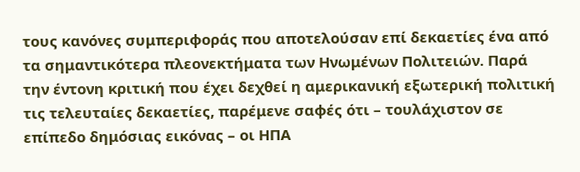τους κανόνες συμπεριφοράς που αποτελούσαν επί δεκαετίες ένα από τα σημαντικότερα πλεονεκτήματα των Ηνωμένων Πολιτειών. Παρά την έντονη κριτική που έχει δεχθεί η αμερικανική εξωτερική πολιτική τις τελευταίες δεκαετίες, παρέμενε σαφές ότι – τουλάχιστον σε επίπεδο δημόσιας εικόνας – οι ΗΠΑ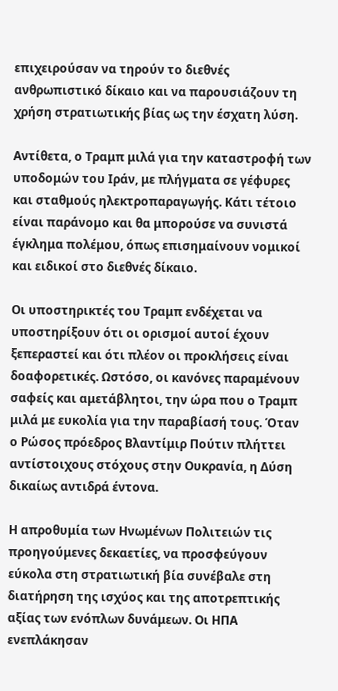επιχειρούσαν να τηρούν το διεθνές ανθρωπιστικό δίκαιο και να παρουσιάζουν τη χρήση στρατιωτικής βίας ως την έσχατη λύση.

Αντίθετα, ο Τραμπ μιλά για την καταστροφή των υποδομών του Ιράν, με πλήγματα σε γέφυρες και σταθμούς ηλεκτροπαραγωγής. Κάτι τέτοιο είναι παράνομο και θα μπορούσε να συνιστά έγκλημα πολέμου, όπως επισημαίνουν νομικοί και ειδικοί στο διεθνές δίκαιο.

Οι υποστηρικτές του Τραμπ ενδέχεται να υποστηρίξουν ότι οι ορισμοί αυτοί έχουν ξεπεραστεί και ότι πλέον οι προκλήσεις είναι δοαφορετικές. Ωστόσο, οι κανόνες παραμένουν σαφείς και αμετάβλητοι, την ώρα που ο Τραμπ μιλά με ευκολία για την παραβίασή τους. Όταν ο Ρώσος πρόεδρος Βλαντίμιρ Πούτιν πλήττει αντίστοιχους στόχους στην Ουκρανία, η Δύση δικαίως αντιδρά έντονα.

Η απροθυμία των Ηνωμένων Πολιτειών τις προηγούμενες δεκαετίες, να προσφεύγουν εύκολα στη στρατιωτική βία συνέβαλε στη διατήρηση της ισχύος και της αποτρεπτικής αξίας των ενόπλων δυνάμεων. Οι ΗΠΑ ενεπλάκησαν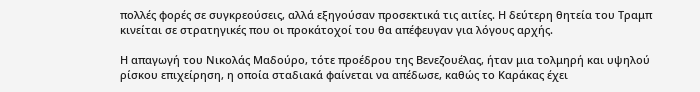πολλές φορές σε συγκρεούσεις, αλλά εξηγούσαν προσεκτικά τις αιτίες. Η δεύτερη θητεία του Τραμπ κινείται σε στρατηγικές που οι προκάτοχοί του θα απέφευγαν για λόγους αρχής.

Η απαγωγή του Νικολάς Μαδούρο, τότε προέδρου της Βενεζουέλας, ήταν μια τολμηρή και υψηλού ρίσκου επιχείρηση, η οποία σταδιακά φαίνεται να απέδωσε, καθώς το Καράκας έχει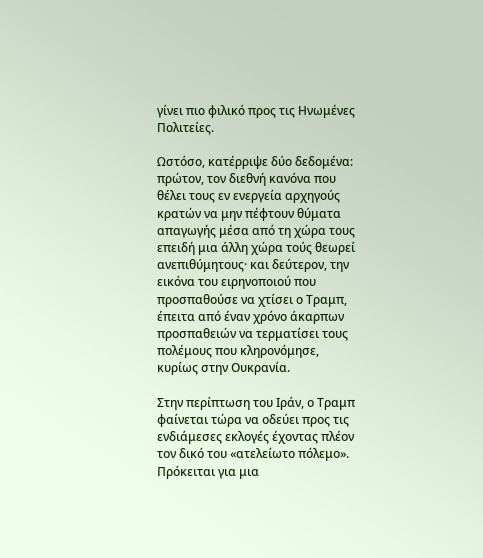γίνει πιο φιλικό προς τις Ηνωμένες Πολιτείες.

Ωστόσο, κατέρριψε δύο δεδομένα: πρώτον, τον διεθνή κανόνα που θέλει τους εν ενεργεία αρχηγούς κρατών να μην πέφτουν θύματα απαγωγής μέσα από τη χώρα τους επειδή μια άλλη χώρα τούς θεωρεί ανεπιθύμητους· και δεύτερον, την εικόνα του ειρηνοποιού που προσπαθούσε να χτίσει ο Τραμπ, έπειτα από έναν χρόνο άκαρπων προσπαθειών να τερματίσει τους πολέμους που κληρονόμησε, κυρίως στην Ουκρανία.

Στην περίπτωση του Ιράν, ο Τραμπ φαίνεται τώρα να οδεύει προς τις ενδιάμεσες εκλογές έχοντας πλέον τον δικό του «ατελείωτο πόλεμο». Πρόκειται για μια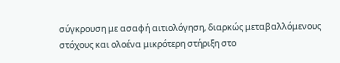σύγκρουση με ασαφή αιτιολόγηση, διαρκώς μεταβαλλόμενους στόχους και ολοένα μικρότερη στήριξη στο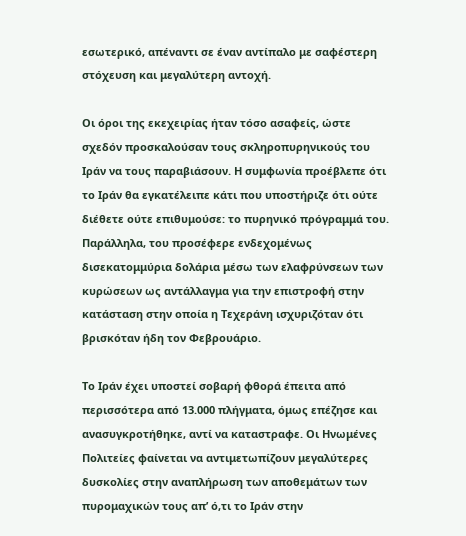εσωτερικό, απέναντι σε έναν αντίπαλο με σαφέστερη στόχευση και μεγαλύτερη αντοχή.

Οι όροι της εκεχειρίας ήταν τόσο ασαφείς, ώστε σχεδόν προσκαλούσαν τους σκληροπυρηνικούς του Ιράν να τους παραβιάσουν. Η συμφωνία προέβλεπε ότι το Ιράν θα εγκατέλειπε κάτι που υποστήριζε ότι ούτε διέθετε ούτε επιθυμούσε: το πυρηνικό πρόγραμμά του. Παράλληλα, του προσέφερε ενδεχομένως δισεκατομμύρια δολάρια μέσω των ελαφρύνσεων των κυρώσεων ως αντάλλαγμα για την επιστροφή στην κατάσταση στην οποία η Τεχεράνη ισχυριζόταν ότι βρισκόταν ήδη τον Φεβρουάριο.

Το Ιράν έχει υποστεί σοβαρή φθορά έπειτα από περισσότερα από 13.000 πλήγματα, όμως επέζησε και ανασυγκροτήθηκε, αντί να καταστραφε. Οι Ηνωμένες Πολιτείες φαίνεται να αντιμετωπίζουν μεγαλύτερες δυσκολίες στην αναπλήρωση των αποθεμάτων των πυρομαχικών τους απ’ ό,τι το Ιράν στην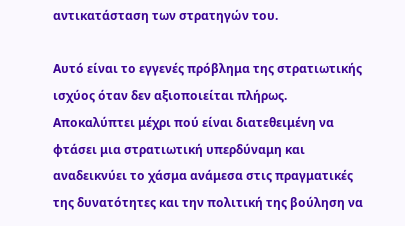αντικατάσταση των στρατηγών του.

Αυτό είναι το εγγενές πρόβλημα της στρατιωτικής ισχύος όταν δεν αξιοποιείται πλήρως. Αποκαλύπτει μέχρι πού είναι διατεθειμένη να φτάσει μια στρατιωτική υπερδύναμη και αναδεικνύει το χάσμα ανάμεσα στις πραγματικές της δυνατότητες και την πολιτική της βούληση να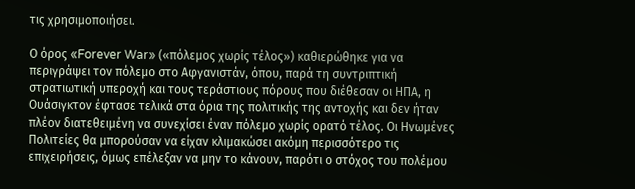τις χρησιμοποιήσει.

Ο όρος «Forever War» («πόλεμος χωρίς τέλος») καθιερώθηκε για να περιγράψει τον πόλεμο στο Αφγανιστάν, όπου, παρά τη συντριπτική στρατιωτική υπεροχή και τους τεράστιους πόρους που διέθεσαν οι ΗΠΑ, η Ουάσιγκτον έφτασε τελικά στα όρια της πολιτικής της αντοχής και δεν ήταν πλέον διατεθειμένη να συνεχίσει έναν πόλεμο χωρίς ορατό τέλος. Οι Ηνωμένες Πολιτείες θα μπορούσαν να είχαν κλιμακώσει ακόμη περισσότερο τις επιχειρήσεις, όμως επέλεξαν να μην το κάνουν, παρότι ο στόχος του πολέμου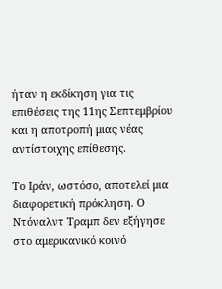ήταν η εκδίκηση για τις επιθέσεις της 11ης Σεπτεμβρίου και η αποτροπή μιας νέας αντίστοιχης επίθεσης.

Το Ιράν, ωστόσο, αποτελεί μια διαφορετική πρόκληση. Ο Ντόναλντ Τραμπ δεν εξήγησε στο αμερικανικό κοινό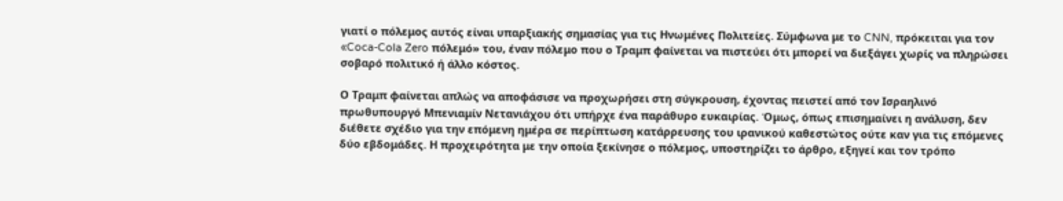γιατί ο πόλεμος αυτός είναι υπαρξιακής σημασίας για τις Ηνωμένες Πολιτείες. Σύμφωνα με το CNN, πρόκειται για τον «Coca-Cola Zero πόλεμό» του, έναν πόλεμο που ο Τραμπ φαίνεται να πιστεύει ότι μπορεί να διεξάγει χωρίς να πληρώσει σοβαρό πολιτικό ή άλλο κόστος.

Ο Τραμπ φαίνεται απλώς να αποφάσισε να προχωρήσει στη σύγκρουση, έχοντας πειστεί από τον Ισραηλινό πρωθυπουργό Μπενιαμίν Νετανιάχου ότι υπήρχε ένα παράθυρο ευκαιρίας. Όμως, όπως επισημαίνει η ανάλυση, δεν διέθετε σχέδιο για την επόμενη ημέρα σε περίπτωση κατάρρευσης του ιρανικού καθεστώτος ούτε καν για τις επόμενες δύο εβδομάδες. Η προχειρότητα με την οποία ξεκίνησε ο πόλεμος, υποστηρίζει το άρθρο, εξηγεί και τον τρόπο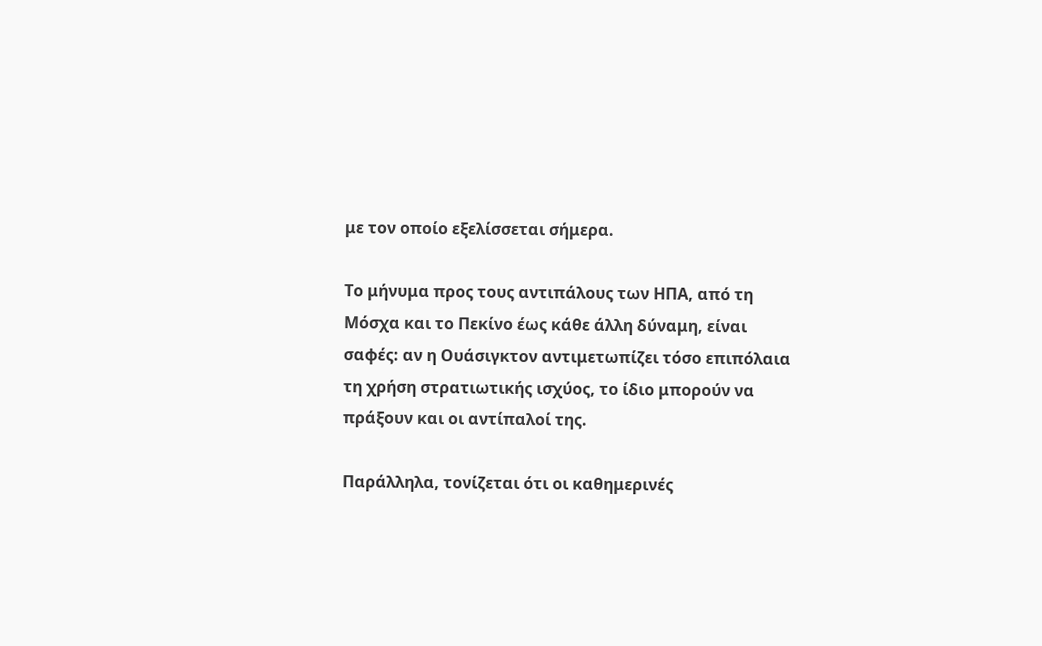με τον οποίο εξελίσσεται σήμερα.

Το μήνυμα προς τους αντιπάλους των ΗΠΑ, από τη Μόσχα και το Πεκίνο έως κάθε άλλη δύναμη, είναι σαφές: αν η Ουάσιγκτον αντιμετωπίζει τόσο επιπόλαια τη χρήση στρατιωτικής ισχύος, το ίδιο μπορούν να πράξουν και οι αντίπαλοί της.

Παράλληλα, τονίζεται ότι οι καθημερινές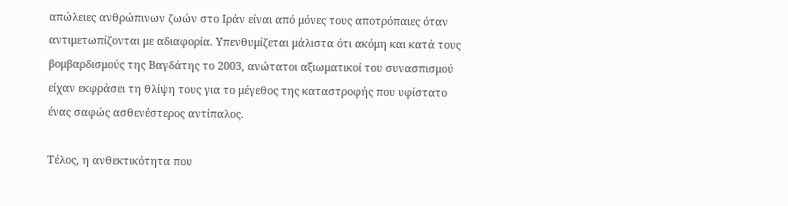απώλειες ανθρώπινων ζωών στο Ιράν είναι από μόνες τους αποτρόπαιες όταν αντιμετωπίζονται με αδιαφορία. Υπενθυμίζεται μάλιστα ότι ακόμη και κατά τους βομβαρδισμούς της Βαγδάτης το 2003, ανώτατοι αξιωματικοί του συνασπισμού είχαν εκφράσει τη θλίψη τους για το μέγεθος της καταστροφής που υφίστατο ένας σαφώς ασθενέστερος αντίπαλος.

Τέλος, η ανθεκτικότητα που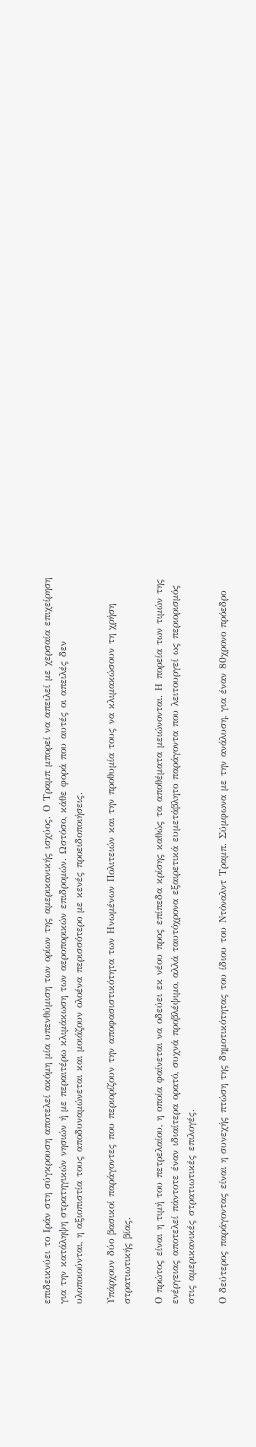επιδεικνύει το Ιράν στη σύγκρουση αποτελεί ακόμη μία υπενθύμιση των ορίων της αμερικανικής ισχύος. Ο Τραμπ μπορεί να απειλεί με χερσαία επιχείρηση για την κατάληψη στρατηγικών νησιών ή με περαιτέρω κλιμάκωση των αεροπορικών επιδρομών. Ωστόσο, κάθε φορά που αυτές οι απειλές δεν υλοποιούνται, η αξιοπιστία τους αποδυναμώνεται και μοιάζουν ολοένα περισσότερο με κενές προειδοποιήσεις.

Υπάρχουν δύο βασικοί παράγοντες που περιορίζουν την αποφασιστικότητα των Ηνωμένων Πολιτειών και την προθυμία τους να κλιμακώσουν τη χρήση στρατιωτικής βίας.

Ο πρώτος είναι η τιμή του πετρελαίου, η οποία φαίνεται να οδεύει εκ νέου προς επίπεδα κρίσης καθώς τα αποθέματα μειώνονται. Η πορεία των τιμών της ενέργειας αποτελεί πάντοτε έναν ιδιαίτερα ορατό, συχνά προβλέψιμο, αλλά ταυτόχρονα εξαιρετικά ευμετάβλητο παράγοντα που λειτουργεί ως περιορισμός στις αμερικανικές στρατιωτικές επιλογές.

Ο δεύτερος παράγοντας είναι η συνεχής πτώση της δημοτικότητας του ίδιου του Ντόναλντ Τραμπ. Σύμφωνα με την ανάλυση, για έναν 80χρονο πρόεδρο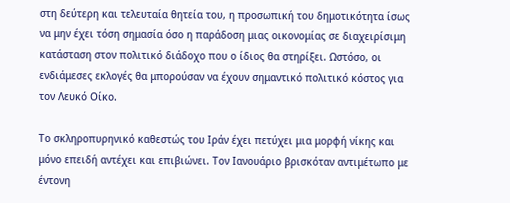στη δεύτερη και τελευταία θητεία του, η προσωπική του δημοτικότητα ίσως να μην έχει τόση σημασία όσο η παράδοση μιας οικονομίας σε διαχειρίσιμη κατάσταση στον πολιτικό διάδοχο που ο ίδιος θα στηρίξει. Ωστόσο, οι ενδιάμεσες εκλογές θα μπορούσαν να έχουν σημαντικό πολιτικό κόστος για τον Λευκό Οίκο.

Το σκληροπυρηνικό καθεστώς του Ιράν έχει πετύχει μια μορφή νίκης και μόνο επειδή αντέχει και επιβιώνει. Τον Ιανουάριο βρισκόταν αντιμέτωπο με έντονη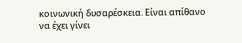κοινωνική δυσαρέσκεια. Είναι απίθανο να έχει γίνει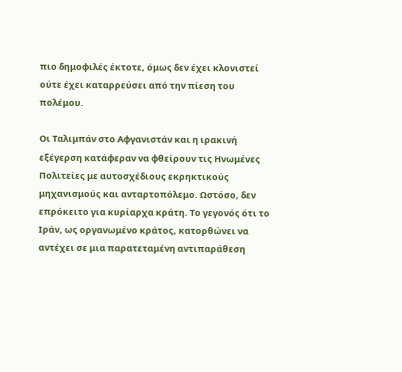πιο δημοφιλές έκτοτε, όμως δεν έχει κλονιστεί ούτε έχει καταρρεύσει από την πίεση του πολέμου.

Οι Ταλιμπάν στο Αφγανιστάν και η ιρακινή εξέγερση κατάφεραν να φθείρουν τις Ηνωμένες Πολιτείες με αυτοσχέδιους εκρηκτικούς μηχανισμούς και ανταρτοπόλεμο. Ωστόσο, δεν επρόκειτο για κυρίαρχα κράτη. Το γεγονός ότι το Ιράν, ως οργανωμένο κράτος, κατορθώνει να αντέχει σε μια παρατεταμένη αντιπαράθεση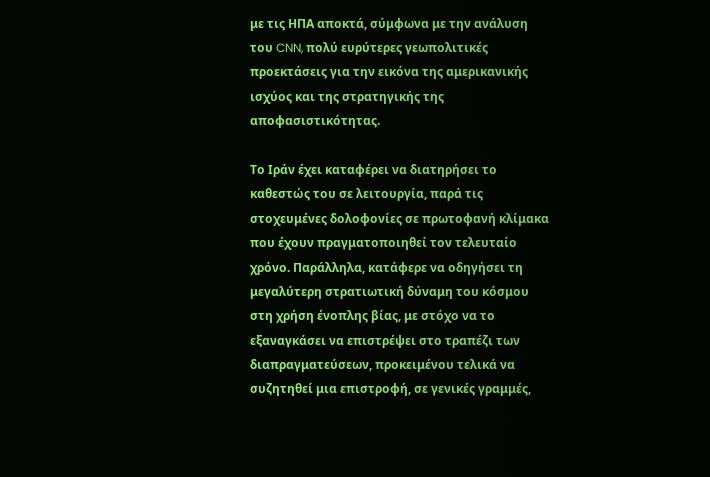με τις ΗΠΑ αποκτά, σύμφωνα με την ανάλυση του CNN, πολύ ευρύτερες γεωπολιτικές προεκτάσεις για την εικόνα της αμερικανικής ισχύος και της στρατηγικής της αποφασιστικότητας.

Το Ιράν έχει καταφέρει να διατηρήσει το καθεστώς του σε λειτουργία, παρά τις στοχευμένες δολοφονίες σε πρωτοφανή κλίμακα που έχουν πραγματοποιηθεί τον τελευταίο χρόνο. Παράλληλα, κατάφερε να οδηγήσει τη μεγαλύτερη στρατιωτική δύναμη του κόσμου στη χρήση ένοπλης βίας, με στόχο να το εξαναγκάσει να επιστρέψει στο τραπέζι των διαπραγματεύσεων, προκειμένου τελικά να συζητηθεί μια επιστροφή, σε γενικές γραμμές,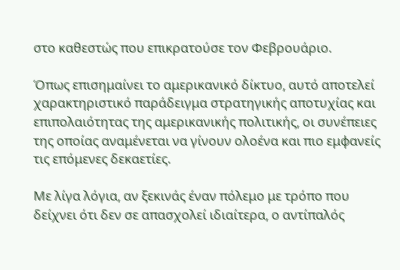στο καθεστώς που επικρατούσε τον Φεβρουάριο.

Όπως επισημαίνει το αμερικανικό δίκτυο, αυτό αποτελεί χαρακτηριστικό παράδειγμα στρατηγικής αποτυχίας και επιπολαιότητας της αμερικανικής πολιτικής, οι συνέπειες της οποίας αναμένεται να γίνουν ολοένα και πιο εμφανείς τις επόμενες δεκαετίες.

Με λίγα λόγια, αν ξεκινάς έναν πόλεμο με τρόπο που δείχνει ότι δεν σε απασχολεί ιδιαίτερα, ο αντίπαλός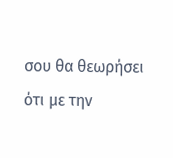σου θα θεωρήσει ότι με την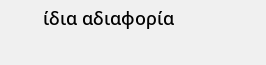ίδια αδιαφορία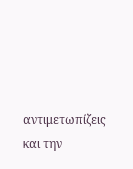αντιμετωπίζεις και την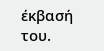έκβασή του.